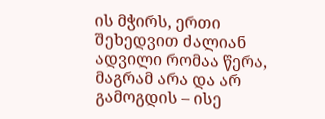ის მჭირს, ერთი შეხედვით ძალიან ადვილი რომაა წერა, მაგრამ არა და არ გამოგდის – ისე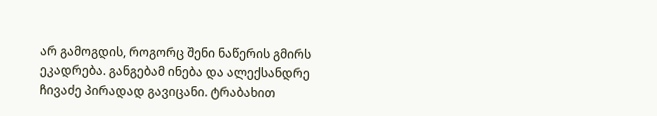არ გამოგდის, როგორც შენი ნაწერის გმირს ეკადრება. განგებამ ინება და ალექსანდრე ჩივაძე პირადად გავიცანი. ტრაბახით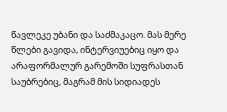წავლეკე უბანი და საძმაკაცო. მას მერე წლები გავიდა, ინტერვიუებიც იყო და არაფორმალურ გარემოში სუფრასთან საუბრებიც, მაგრამ მის სიდიადეს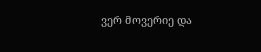ვერ მოვერიე და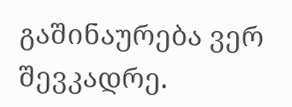გაშინაურება ვერ შევკადრე.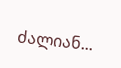ძალიან...